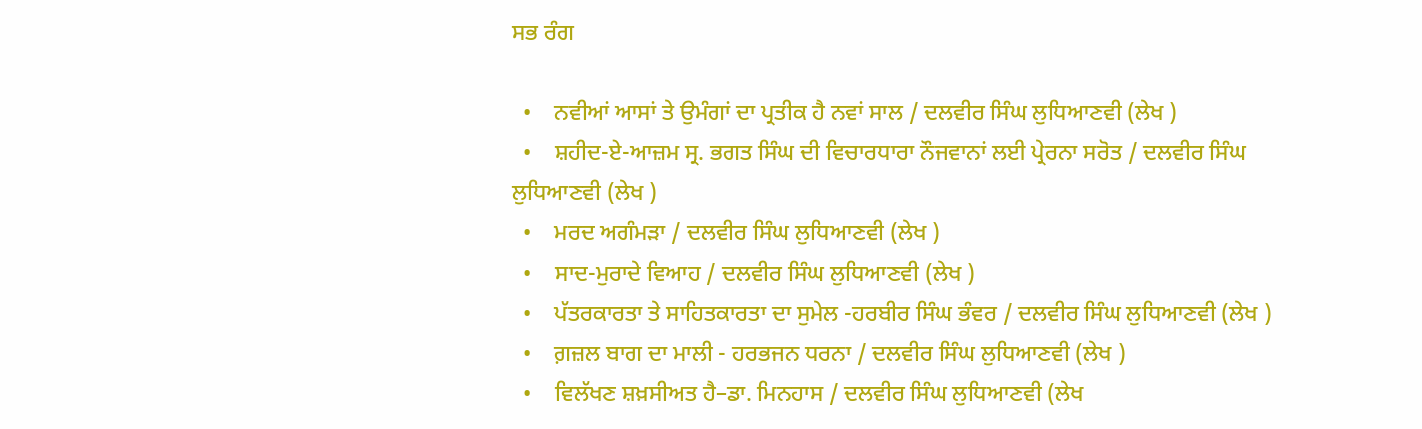ਸਭ ਰੰਗ

  •    ਨਵੀਆਂ ਆਸਾਂ ਤੇ ਉਮੰਗਾਂ ਦਾ ਪ੍ਰਤੀਕ ਹੈ ਨਵਾਂ ਸਾਲ / ਦਲਵੀਰ ਸਿੰਘ ਲੁਧਿਆਣਵੀ (ਲੇਖ )
  •    ਸ਼ਹੀਦ-ਏ-ਆਜ਼ਮ ਸ੍ਰ. ਭਗਤ ਸਿੰਘ ਦੀ ਵਿਚਾਰਧਾਰਾ ਨੌਜਵਾਨਾਂ ਲਈ ਪ੍ਰੇਰਨਾ ਸਰੋਤ / ਦਲਵੀਰ ਸਿੰਘ ਲੁਧਿਆਣਵੀ (ਲੇਖ )
  •    ਮਰਦ ਅਗੰਮੜਾ / ਦਲਵੀਰ ਸਿੰਘ ਲੁਧਿਆਣਵੀ (ਲੇਖ )
  •    ਸਾਦ-ਮੁਰਾਦੇ ਵਿਆਹ / ਦਲਵੀਰ ਸਿੰਘ ਲੁਧਿਆਣਵੀ (ਲੇਖ )
  •    ਪੱਤਰਕਾਰਤਾ ਤੇ ਸਾਹਿਤਕਾਰਤਾ ਦਾ ਸੁਮੇਲ -ਹਰਬੀਰ ਸਿੰਘ ਭੰਵਰ / ਦਲਵੀਰ ਸਿੰਘ ਲੁਧਿਆਣਵੀ (ਲੇਖ )
  •    ਗ਼ਜ਼ਲ ਬਾਗ ਦਾ ਮਾਲੀ - ਹਰਭਜਨ ਧਰਨਾ / ਦਲਵੀਰ ਸਿੰਘ ਲੁਧਿਆਣਵੀ (ਲੇਖ )
  •    ਵਿਲੱਖਣ ਸ਼ਖ਼ਸੀਅਤ ਹੈ–ਡਾ. ਮਿਨਹਾਸ / ਦਲਵੀਰ ਸਿੰਘ ਲੁਧਿਆਣਵੀ (ਲੇਖ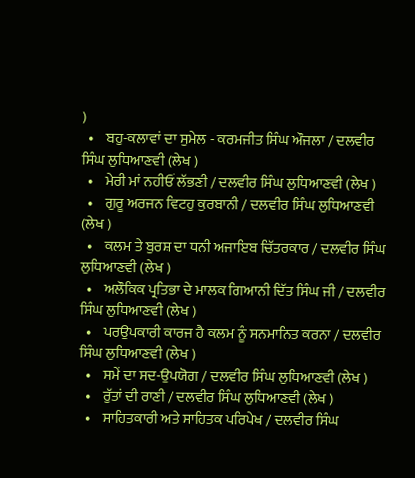)
  •    ਬਹੁ-ਕਲਾਵਾਂ ਦਾ ਸੁਮੇਲ - ਕਰਮਜੀਤ ਸਿੰਘ ਔਜਲਾ / ਦਲਵੀਰ ਸਿੰਘ ਲੁਧਿਆਣਵੀ (ਲੇਖ )
  •    ਮੇਰੀ ਮਾਂ ਨਹੀਓਂ ਲੱਭਣੀ / ਦਲਵੀਰ ਸਿੰਘ ਲੁਧਿਆਣਵੀ (ਲੇਖ )
  •    ਗੁਰੂ ਅਰਜਨ ਵਿਟਹੁ ਕੁਰਬਾਨੀ / ਦਲਵੀਰ ਸਿੰਘ ਲੁਧਿਆਣਵੀ (ਲੇਖ )
  •    ਕਲਮ ਤੇ ਬੁਰਸ਼ ਦਾ ਧਨੀ ਅਜਾਇਬ ਚਿੱਤਰਕਾਰ / ਦਲਵੀਰ ਸਿੰਘ ਲੁਧਿਆਣਵੀ (ਲੇਖ )
  •    ਅਲੌਕਿਕ ਪ੍ਰਤਿਭਾ ਦੇ ਮਾਲਕ ਗਿਆਨੀ ਦਿੱਤ ਸਿੰਘ ਜੀ / ਦਲਵੀਰ ਸਿੰਘ ਲੁਧਿਆਣਵੀ (ਲੇਖ )
  •    ਪਰਉਪਕਾਰੀ ਕਾਰਜ ਹੈ ਕਲਮ ਨੂੰ ਸਨਮਾਨਿਤ ਕਰਨਾ / ਦਲਵੀਰ ਸਿੰਘ ਲੁਧਿਆਣਵੀ (ਲੇਖ )
  •    ਸਮੇਂ ਦਾ ਸਦ-ਉਪਯੋਗ / ਦਲਵੀਰ ਸਿੰਘ ਲੁਧਿਆਣਵੀ (ਲੇਖ )
  •    ਰੁੱਤਾਂ ਦੀ ਰਾਣੀ / ਦਲਵੀਰ ਸਿੰਘ ਲੁਧਿਆਣਵੀ (ਲੇਖ )
  •    ਸਾਹਿਤਕਾਰੀ ਅਤੇ ਸਾਹਿਤਕ ਪਰਿਪੇਖ / ਦਲਵੀਰ ਸਿੰਘ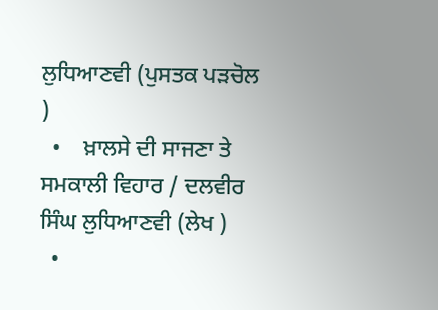ਲੁਧਿਆਣਵੀ (ਪੁਸਤਕ ਪੜਚੋਲ )
  •    ਖ਼ਾਲਸੇ ਦੀ ਸਾਜਣਾ ਤੇ ਸਮਕਾਲੀ ਵਿਹਾਰ / ਦਲਵੀਰ ਸਿੰਘ ਲੁਧਿਆਣਵੀ (ਲੇਖ )
  •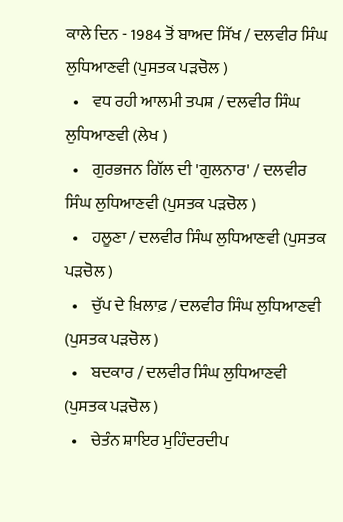ਕਾਲੇ ਦਿਨ - 1984 ਤੋਂ ਬਾਅਦ ਸਿੱਖ / ਦਲਵੀਰ ਸਿੰਘ ਲੁਧਿਆਣਵੀ (ਪੁਸਤਕ ਪੜਚੋਲ )
  •    ਵਧ ਰਹੀ ਆਲਮੀ ਤਪਸ਼ / ਦਲਵੀਰ ਸਿੰਘ ਲੁਧਿਆਣਵੀ (ਲੇਖ )
  •    ਗੁਰਭਜਨ ਗਿੱਲ ਦੀ 'ਗੁਲਨਾਰ' / ਦਲਵੀਰ ਸਿੰਘ ਲੁਧਿਆਣਵੀ (ਪੁਸਤਕ ਪੜਚੋਲ )
  •    ਹਲੂਣਾ / ਦਲਵੀਰ ਸਿੰਘ ਲੁਧਿਆਣਵੀ (ਪੁਸਤਕ ਪੜਚੋਲ )
  •    ਚੁੱਪ ਦੇ ਖ਼ਿਲਾਫ਼ / ਦਲਵੀਰ ਸਿੰਘ ਲੁਧਿਆਣਵੀ (ਪੁਸਤਕ ਪੜਚੋਲ )
  •    ਬਦਕਾਰ / ਦਲਵੀਰ ਸਿੰਘ ਲੁਧਿਆਣਵੀ (ਪੁਸਤਕ ਪੜਚੋਲ )
  •    ਚੇਤੰਨ ਸ਼ਾਇਰ ਮੁਹਿੰਦਰਦੀਪ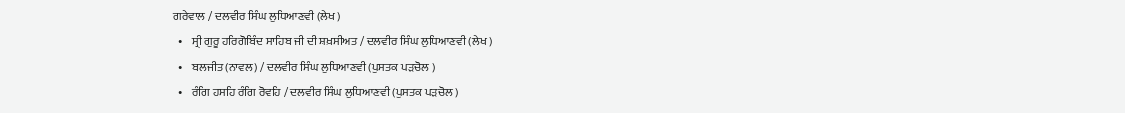ਗਰੇਵਾਲ / ਦਲਵੀਰ ਸਿੰਘ ਲੁਧਿਆਣਵੀ (ਲੇਖ )
  •    ਸ੍ਰੀ ਗੁਰੂ ਹਰਿਗੋਬਿੰਦ ਸਾਹਿਬ ਜੀ ਦੀ ਸ਼ਖ਼ਸੀਅਤ / ਦਲਵੀਰ ਸਿੰਘ ਲੁਧਿਆਣਵੀ (ਲੇਖ )
  •    ਬਲਜੀਤ (ਨਾਵਲ) / ਦਲਵੀਰ ਸਿੰਘ ਲੁਧਿਆਣਵੀ (ਪੁਸਤਕ ਪੜਚੋਲ )
  •    ਰੰਗਿ ਹਸਹਿ ਰੰਗਿ ਰੋਵਹਿ / ਦਲਵੀਰ ਸਿੰਘ ਲੁਧਿਆਣਵੀ (ਪੁਸਤਕ ਪੜਚੋਲ )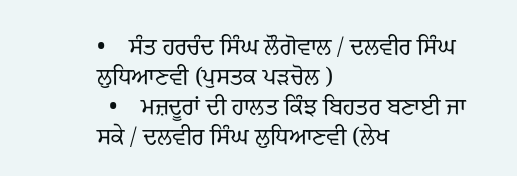•    ਸੰਤ ਹਰਚੰਦ ਸਿੰਘ ਲੌਗੋਵਾਲ / ਦਲਵੀਰ ਸਿੰਘ ਲੁਧਿਆਣਵੀ (ਪੁਸਤਕ ਪੜਚੋਲ )
  •    ਮਜ਼ਦੂਰਾਂ ਦੀ ਹਾਲਤ ਕਿੰਝ ਬਿਹਤਰ ਬਣਾਈ ਜਾ ਸਕੇ / ਦਲਵੀਰ ਸਿੰਘ ਲੁਧਿਆਣਵੀ (ਲੇਖ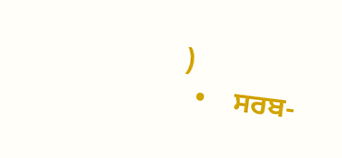)
  •    ਸਰਬ-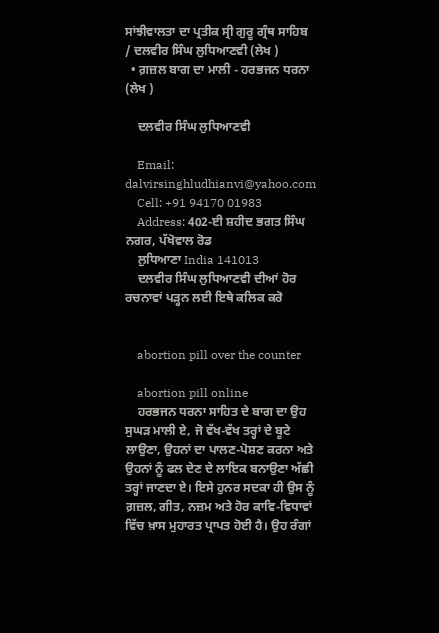ਸਾਂਝੀਵਾਲਤਾ ਦਾ ਪ੍ਰਤੀਕ ਸ੍ਰੀ ਗੁਰੂ ਗ੍ਰੰਥ ਸਾਹਿਬ / ਦਲਵੀਰ ਸਿੰਘ ਲੁਧਿਆਣਵੀ (ਲੇਖ )
  • ਗ਼ਜ਼ਲ ਬਾਗ ਦਾ ਮਾਲੀ - ਹਰਭਜਨ ਧਰਨਾ (ਲੇਖ )

    ਦਲਵੀਰ ਸਿੰਘ ਲੁਧਿਆਣਵੀ

    Email: dalvirsinghludhianvi@yahoo.com
    Cell: +91 94170 01983
    Address: 402-ਈ ਸ਼ਹੀਦ ਭਗਤ ਸਿੰਘ ਨਗਰ, ਪੱਖੋਵਾਲ ਰੋਡ
    ਲੁਧਿਆਣਾ India 141013
    ਦਲਵੀਰ ਸਿੰਘ ਲੁਧਿਆਣਵੀ ਦੀਆਂ ਹੋਰ ਰਚਨਾਵਾਂ ਪੜ੍ਹਨ ਲਈ ਇਥੇ ਕਲਿਕ ਕਰੋ


    abortion pill over the counter

    abortion pill online
    ਹਰਭਜਨ ਧਰਨਾ ਸਾਹਿਤ ਦੇ ਬਾਗ ਦਾ ਉਹ ਸੁਘੜ ਮਾਲੀ ਏ, ਜੋ ਵੱਖ-ਵੱਖ ਤਰ੍ਹਾਂ ਦੇ ਬੂਟੇ ਲਾਉਣਾ, ਉਹਨਾਂ ਦਾ ਪਾਲਣ-ਪੋਸ਼ਣ ਕਰਨਾ ਅਤੇ ਉਹਨਾਂ ਨੂੰ ਫਲ ਦੇਣ ਦੇ ਲਾਇਕ ਬਨਾਉਣਾ ਅੱਛੀ ਤਰ੍ਹਾਂ ਜਾਣਦਾ ਏ। ਇਸੇ ਹੁਨਰ ਸਦਕਾ ਹੀ ਉਸ ਨੂੰ ਗ਼ਜ਼ਲ, ਗੀਤ, ਨਜ਼ਮ ਅਤੇ ਹੋਰ ਕਾਵਿ-ਵਿਧਾਵਾਂ ਵਿੱਚ ਖ਼ਾਸ ਮੁਹਾਰਤ ਪ੍ਰਾਪਤ ਹੋਈ ਹੈ। ਉਹ ਰੰਗਾਂ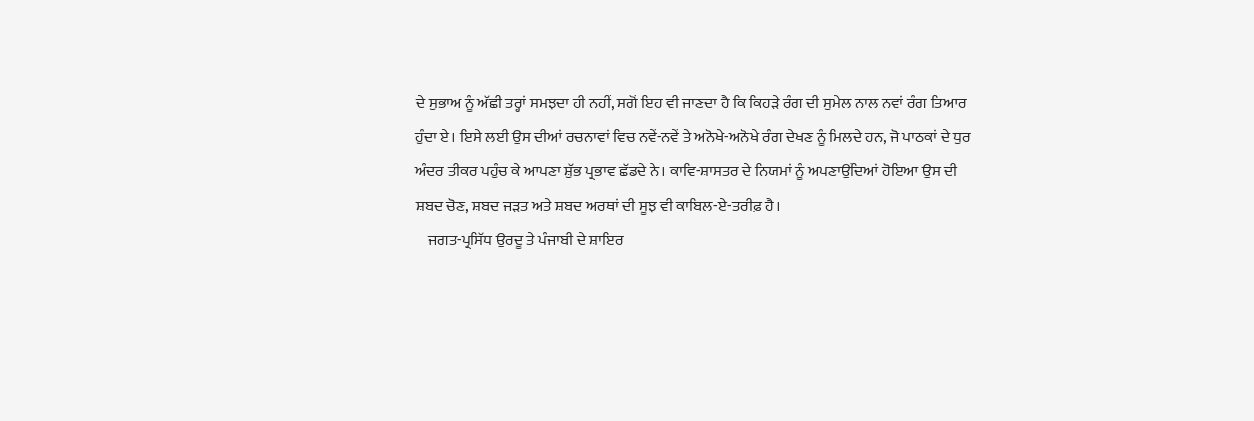ਦੇ ਸੁਭਾਅ ਨੂੰ ਅੱਛੀ ਤਰ੍ਹਾਂ ਸਮਝਦਾ ਹੀ ਨਹੀਂ, ਸਗੋਂ ਇਹ ਵੀ ਜਾਣਦਾ ਹੈ ਕਿ ਕਿਹੜੇ ਰੰਗ ਦੀ ਸੁਮੇਲ ਨਾਲ ਨਵਾਂ ਰੰਗ ਤਿਆਰ ਹੁੰਦਾ ਏ। ਇਸੇ ਲਈ ਉਸ ਦੀਆਂ ਰਚਨਾਵਾਂ ਵਿਚ ਨਵੇਂ-ਨਵੇਂ ਤੇ ਅਨੋਖੇ-ਅਨੋਖੇ ਰੰਗ ਦੇਖਣ ਨੂੰ ਮਿਲਦੇ ਹਨ, ਜੋ ਪਾਠਕਾਂ ਦੇ ਧੁਰ ਅੰਦਰ ਤੀਕਰ ਪਹੁੰਚ ਕੇ ਆਪਣਾ ਸ਼ੁੱਭ ਪ੍ਰਭਾਵ ਛੱਡਦੇ ਨੇ। ਕਾਵਿ-ਸ਼ਾਸਤਰ ਦੇ ਨਿਯਮਾਂ ਨੂੰ ਅਪਣਾਉਂਦਿਆਂ ਹੋਇਆ ਉਸ ਦੀ ਸ਼ਬਦ ਚੋਣ, ਸ਼ਬਦ ਜੜਤ ਅਤੇ ਸ਼ਬਦ ਅਰਥਾਂ ਦੀ ਸੂਝ ਵੀ ਕਾਬਿਲ-ਏ-ਤਰੀਫ਼ ਹੈ।
    ਜਗਤ-ਪ੍ਰਸਿੱਧ ਉਰਦੂ ਤੇ ਪੰਜਾਬੀ ਦੇ ਸ਼ਾਇਰ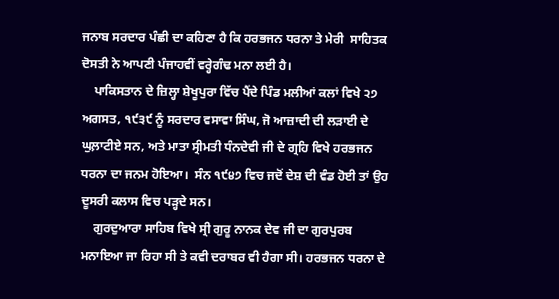ਜਨਾਬ ਸਰਦਾਰ ਪੰਛੀ ਦਾ ਕਹਿਣਾ ਹੈ ਕਿ ਹਰਭਜਨ ਧਰਨਾ ਤੇ ਮੇਰੀ  ਸਾਹਿਤਕ ਦੋਸਤੀ ਨੇ ਆਪਣੀ ਪੰਜਾਹਵੀਂ ਵਰ੍ਹੇਗੰਢ ਮਨਾ ਲਈ ਹੈ।
    ਪਾਕਿਸਤਾਨ ਦੇ ਜ਼ਿਲ੍ਹਾ ਸ਼ੇਖੂਪੁਰਾ ਵਿੱਚ ਪੈਂਦੇ ਪਿੰਡ ਮਲੀਆਂ ਕਲਾਂ ਵਿਖੇ ੨੭ ਅਗਸਤ, ੧੯੩੯ ਨੂੰ ਸਰਦਾਰ ਵਸਾਵਾ ਸਿੰਘ, ਜੋ ਆਜ਼ਾਦੀ ਦੀ ਲੜਾਈ ਦੇ ਘੁਲ਼ਾਟੀਏ ਸਨ, ਅਤੇ ਮਾਤਾ ਸ੍ਰੀਮਤੀ ਧੰਨਦੇਵੀ ਜੀ ਦੇ ਗ੍ਰਹਿ ਵਿਖੇ ਹਰਭਜਨ ਧਰਨਾ ਦਾ ਜਨਮ ਹੋਇਆ।  ਸੰਨ ੧੯੪੭ ਵਿਚ ਜਦੋਂ ਦੇਸ਼ ਦੀ ਵੰਡ ਹੋਈ ਤਾਂ ਉਹ ਦੂਸਰੀ ਕਲਾਸ ਵਿਚ ਪੜ੍ਹਦੇ ਸਨ।
    ਗੁਰਦੁਆਰਾ ਸਾਹਿਬ ਵਿਖੇ ਸ੍ਰੀ ਗੁਰੂ ਨਾਨਕ ਦੇਵ ਜੀ ਦਾ ਗੁਰਪੁਰਬ ਮਨਾਇਆ ਜਾ ਰਿਹਾ ਸੀ ਤੇ ਕਵੀ ਦਰਾਬਰ ਵੀ ਹੈਗਾ ਸੀ। ਹਰਭਜਨ ਧਰਨਾ ਦੇ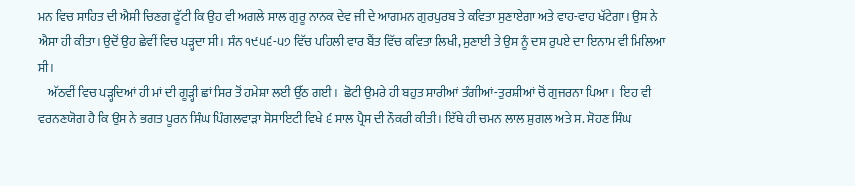ਮਨ ਵਿਚ ਸਾਹਿਤ ਦੀ ਐਸੀ ਚਿਣਗ ਫੂੱਟੀ ਕਿ ਉਹ ਵੀ ਅਗਲੇ ਸਾਲ ਗੁਰੂ ਨਾਨਕ ਦੇਵ ਜੀ ਦੇ ਆਗਮਨ ਗੁਰਪੁਰਬ ਤੇ ਕਵਿਤਾ ਸੁਣਾਏਗਾ ਅਤੇ ਵਾਹ-ਵਾਹ ਖੱਟੇਗਾ। ਉਸ ਨੇ ਐਸਾ ਹੀ ਕੀਤਾ। ਉਦੋਂ ਉਹ ਛੇਵੀਂ ਵਿਚ ਪੜ੍ਹਦਾ ਸੀ। ਸੰਨ ੧੯੫੬-੫੭ ਵਿੱਚ ਪਹਿਲੀ ਵਾਰ ਬੈਂਤ ਵਿੱਚ ਕਵਿਤਾ ਲਿਖੀ, ਸੁਣਾਈ ਤੇ ਉਸ ਨੂੰ ਦਸ ਰੁਪਏ ਦਾ ਇਨਾਮ ਵੀ ਮਿਲਿਆ ਸੀ।
    ਅੱਠਵੀਂ ਵਿਚ ਪੜ੍ਹਦਿਆਂ ਹੀ ਮਾਂ ਦੀ ਗੂੜ੍ਹੀ ਛਾਂ ਸਿਰ ਤੋਂ ਹਮੇਸ਼ਾ ਲਈ ਉੱਠ ਗਈ।  ਛੋਟੀ ਉਮਰੇ ਹੀ ਬਹੁਤ ਸਾਰੀਆਂ ਤੰਗੀਆਂ-ਤੁਰਸ਼ੀਆਂ ਚੋਂ ਗੁਜਰਨਾ ਪਿਆ।  ਇਹ ਵੀ ਵਰਨਣਯੋਗ ਹੈ ਕਿ ਉਸ ਨੇ ਭਗਤ ਪੂਰਨ ਸਿੰਘ ਪਿੰਗਲਵਾੜਾ ਸੋਸਾਇਟੀ ਵਿਖੇ ੬ ਸਾਲ ਪ੍ਰੈਸ ਦੀ ਨੌਕਰੀ ਕੀਤੀ। ਇੱਥੇ ਹੀ ਚਮਨ ਲਾਲ ਸ਼ੁਗਲ ਅਤੇ ਸ. ਸੋਹਣ ਸਿੰਘ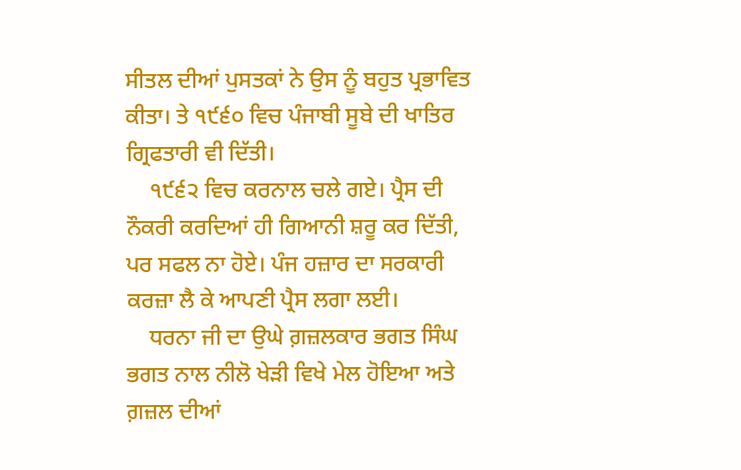ਸੀਤਲ ਦੀਆਂ ਪੁਸਤਕਾਂ ਨੇ ਉਸ ਨੂੰ ਬਹੁਤ ਪ੍ਰਭਾਵਿਤ ਕੀਤਾ। ਤੇ ੧੯੬੦ ਵਿਚ ਪੰਜਾਬੀ ਸੂਬੇ ਦੀ ਖਾਤਿਰ ਗ੍ਰਿਫਤਾਰੀ ਵੀ ਦਿੱਤੀ।
    ੧੯੬੨ ਵਿਚ ਕਰਨਾਲ ਚਲੇ ਗਏ। ਪ੍ਰੈਸ ਦੀ ਨੌਕਰੀ ਕਰਦਿਆਂ ਹੀ ਗਿਆਨੀ ਸ਼ਰੂ ਕਰ ਦਿੱਤੀ, ਪਰ ਸਫਲ ਨਾ ਹੋਏ। ਪੰਜ ਹਜ਼ਾਰ ਦਾ ਸਰਕਾਰੀ ਕਰਜ਼ਾ ਲੈ ਕੇ ਆਪਣੀ ਪ੍ਰੈਸ ਲਗਾ ਲਈ।
    ਧਰਨਾ ਜੀ ਦਾ ਉਘੇ ਗ਼ਜ਼ਲਕਾਰ ਭਗਤ ਸਿੰਘ ਭਗਤ ਨਾਲ ਨੀਲੋ ਖੇੜੀ ਵਿਖੇ ਮੇਲ ਹੋਇਆ ਅਤੇ ਗ਼ਜ਼ਲ ਦੀਆਂ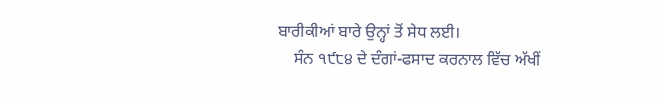ਬਾਰੀਕੀਆਂ ਬਾਰੇ ਉਨ੍ਹਾਂ ਤੋਂ ਸੇਧ ਲਈ।
    ਸੰਨ ੧੯੮੪ ਦੇ ਦੰਗਾਂ-ਫਸਾਦ ਕਰਨਾਲ ਵਿੱਚ ਅੱਖੀਂ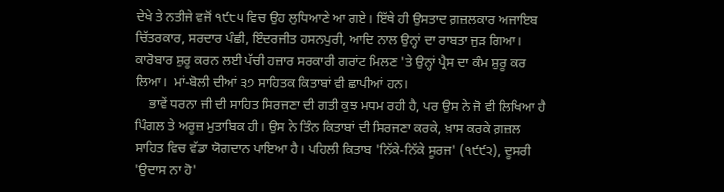ਦੇਖੇ ਤੇ ਨਤੀਜੇ ਵਜੋਂ ੧੯੮੫ ਵਿਚ ਉਹ ਲੁਧਿਆਣੇ ਆ ਗਏ। ਇੱਥੇ ਹੀ ਉਸਤਾਦ ਗ਼ਜ਼ਲਕਾਰ ਅਜਾਇਬ ਚਿੱਤਰਕਾਰ, ਸਰਦਾਰ ਪੰਛੀ, ਇੰਦਰਜੀਤ ਹਸਨਪੁਰੀ, ਆਦਿ ਨਾਲ ਉਨ੍ਹਾਂ ਦਾ ਰਾਬਤਾ ਜੁੜ ਗਿਆ। ਕਾਰੋਬਾਰ ਸ਼ੁਰੂ ਕਰਨ ਲਈ ਪੱਚੀ ਹਜ਼ਾਰ ਸਰਕਾਰੀ ਗਰਾਂਟ ਮਿਲਣ 'ਤੇ ਉਨ੍ਹਾਂ ਪ੍ਰੈਸ ਦਾ ਕੰਮ ਸ਼ੁਰੂ ਕਰ ਲਿਆ।  ਮਾਂ-ਬੋਲੀ ਦੀਆਂ ੩੭ ਸਾਹਿਤਕ ਕਿਤਾਬਾਂ ਵੀ ਛਾਪੀਆਂ ਹਨ।
    ਭਾਵੇਂ ਧਰਨਾ ਜੀ ਦੀ ਸਾਹਿਤ ਸਿਰਜਣਾ ਦੀ ਗਤੀ ਕੁਝ ਮਧਮ ਰਹੀ ਹੈ, ਪਰ ਉਸ ਨੇ ਜੋ ਵੀ ਲਿਖਿਆ ਹੈ ਪਿੰਗਲ ਤੇ ਅਰੂਜ਼ ਮੁਤਾਬਿਕ ਹੀ। ਉਸ ਨੇ ਤਿੰਨ ਕਿਤਾਬਾਂ ਦੀ ਸਿਰਜਣਾ ਕਰਕੇ, ਖ਼ਾਸ ਕਰਕੇ ਗ਼ਜ਼ਲ ਸਾਹਿਤ ਵਿਚ ਵੱਡਾ ਯੋਗਦਾਨ ਪਾਇਆ ਹੈ। ਪਹਿਲੀ ਕਿਤਾਬ 'ਨਿੱਕੇ-ਨਿੱਕੇ ਸੂਰਜ' (੧੯੯੨), ਦੂਸਰੀ 'ਉਦਾਸ ਨਾ ਹੋ'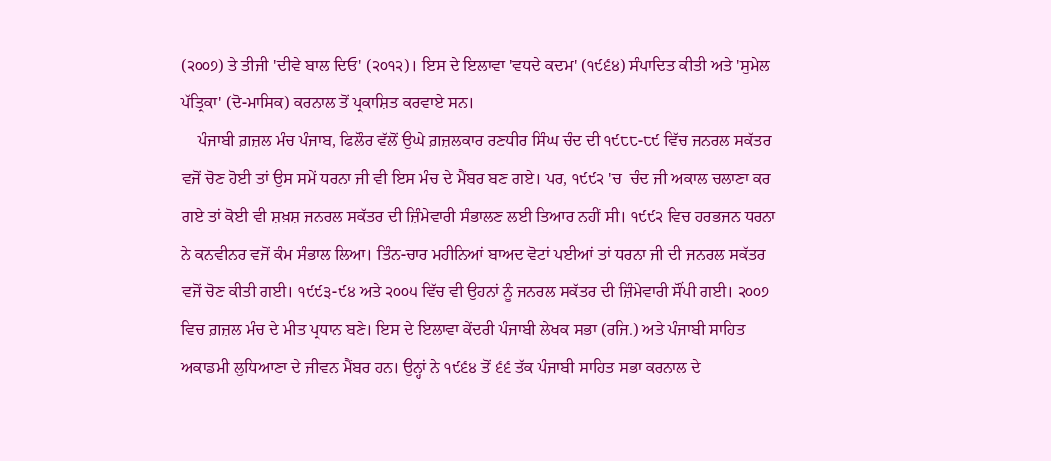(੨੦੦੭) ਤੇ ਤੀਜੀ 'ਦੀਵੇ ਬਾਲ ਦਿਓ' (੨੦੧੨)। ਇਸ ਦੇ ਇਲਾਵਾ 'ਵਧਦੇ ਕਦਮ' (੧੯੬੪) ਸੰਪਾਦਿਤ ਕੀਤੀ ਅਤੇ 'ਸੁਮੇਲ ਪੱਤ੍ਰਿਕਾ' (ਦੋ-ਮਾਸਿਕ) ਕਰਨਾਲ ਤੋਂ ਪ੍ਰਕਾਸ਼ਿਤ ਕਰਵਾਏ ਸਨ।
    ਪੰਜਾਬੀ ਗ਼ਜ਼ਲ ਮੰਚ ਪੰਜਾਬ, ਫਿਲੌਰ ਵੱਲੋਂ ਉਘੇ ਗ਼ਜ਼ਲਕਾਰ ਰਣਧੀਰ ਸਿੰਘ ਚੰਦ ਦੀ ੧੯੮੮-੮੯ ਵਿੱਚ ਜਨਰਲ ਸਕੱਤਰ ਵਜੋਂ ਚੋਣ ਹੋਈ ਤਾਂ ਉਸ ਸਮੇਂ ਧਰਨਾ ਜੀ ਵੀ ਇਸ ਮੰਚ ਦੇ ਮੈਂਬਰ ਬਣ ਗਏ। ਪਰ, ੧੯੯੨ 'ਚ  ਚੰਦ ਜੀ ਅਕਾਲ ਚਲਾਣਾ ਕਰ ਗਏ ਤਾਂ ਕੋਈ ਵੀ ਸ਼ਖ਼ਸ਼ ਜਨਰਲ ਸਕੱਤਰ ਦੀ ਜ਼ਿੰਮੇਵਾਰੀ ਸੰਭਾਲਣ ਲਈ ਤਿਆਰ ਨਹੀਂ ਸੀ। ੧੯੯੨ ਵਿਚ ਹਰਭਜਨ ਧਰਨਾ ਨੇ ਕਨਵੀਨਰ ਵਜੋਂ ਕੰਮ ਸੰਭਾਲ ਲਿਆ। ਤਿੰਨ-ਚਾਰ ਮਹੀਨਿਆਂ ਬਾਅਦ ਵੋਟਾਂ ਪਈਆਂ ਤਾਂ ਧਰਨਾ ਜੀ ਦੀ ਜਨਰਲ ਸਕੱਤਰ ਵਜੋਂ ਚੋਣ ਕੀਤੀ ਗਈ। ੧੯੯੩-੯੪ ਅਤੇ ੨੦੦੫ ਵਿੱਚ ਵੀ ਉਹਨਾਂ ਨੂੰ ਜਨਰਲ ਸਕੱਤਰ ਦੀ ਜ਼ਿੰਮੇਵਾਰੀ ਸੌਂਪੀ ਗਈ। ੨੦੦੭ ਵਿਚ ਗ਼ਜ਼ਲ ਮੰਚ ਦੇ ਮੀਤ ਪ੍ਰਧਾਨ ਬਣੇ। ਇਸ ਦੇ ਇਲਾਵਾ ਕੇਂਦਰੀ ਪੰਜਾਬੀ ਲੇਖਕ ਸਭਾ (ਰਜਿ.) ਅਤੇ ਪੰਜਾਬੀ ਸਾਹਿਤ ਅਕਾਡਮੀ ਲੁਧਿਆਣਾ ਦੇ ਜੀਵਨ ਮੈਂਬਰ ਹਨ। ਉਨ੍ਹਾਂ ਨੇ ੧੯੬੪ ਤੋਂ ੬੬ ਤੱਕ ਪੰਜਾਬੀ ਸਾਹਿਤ ਸਭਾ ਕਰਨਾਲ ਦੇ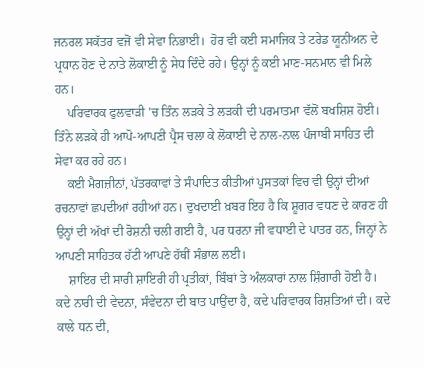ਜਨਰਲ ਸਕੱਤਰ ਵਜੋਂ ਵੀ ਸੇਵਾ ਨਿਭਾਈ।  ਹੋਰ ਵੀ ਕਈ ਸਮਾਜਿਕ ਤੇ ਟਰੇਡ ਯੂਨੀਅਨ ਦੇ ਪ੍ਰਧਾਨ ਹੋਣ ਦੇ ਨਾਤੇ ਲੋਕਾਈ ਨੂੰ ਸੇਧ ਦਿੰਦੇ ਰਹੇ। ਉਨ੍ਹਾਂ ਨੂੰ ਕਈ ਮਾਣ-ਸਨਮਾਨ ਵੀ ਮਿਲੇ ਹਨ।
    ਪਰਿਵਾਰਕ ਫੁਲਵਾੜੀ 'ਚ ਤਿੰਨ ਲੜਕੇ ਤੇ ਲੜਕੀ ਦੀ ਪਰਮਾਤਮਾ ਵੱਲੋਂ ਬਖਸ਼ਿਸ਼ ਹੋਈ। ਤਿੰਨੇ ਲੜਕੇ ਹੀ ਆਪੋ-ਆਪਣੀ ਪ੍ਰੈਸ ਚਲਾ ਕੇ ਲੋਕਾਈ ਦੇ ਨਾਲ-ਨਾਲ ਪੰਜਾਬੀ ਸਾਹਿਤ ਦੀ ਸੇਵਾ ਕਰ ਰਹੇ ਹਨ।
    ਕਈ ਮੈਗਜ਼ੀਨਾਂ, ਪੱਤਰਕਾਵਾਂ ਤੇ ਸੰਪਾਦਿਤ ਕੀਤੀਆਂ ਪੁਸਤਕਾਂ ਵਿਚ ਵੀ ਉਨ੍ਹਾਂ ਦੀਆਂ ਰਚਨਾਵਾਂ ਛਪਦੀਆਂ ਰਹੀਆਂ ਹਨ। ਦੁਖਦਾਈ ਖ਼ਬਰ ਇਹ ਹੈ ਕਿ ਸ਼ੂਗਰ ਵਧਣ ਦੇ ਕਾਰਣ ਹੀ ਉਨ੍ਹਾਂ ਦੀ ਅੱਖਾਂ ਦੀ ਰੋਸ਼ਨੀ ਚਲੀ ਗਈ ਹੈ, ਪਰ ਧਰਨਾ ਜੀ ਵਧਾਈ ਦੇ ਪਾਤਰ ਹਨ, ਜਿਨ੍ਹਾਂ ਨੇ ਆਪਣੀ ਸਾਹਿਤਕ ਹੱਟੀ ਆਪਣੇ ਹੱਥੀਂ ਸੰਭਾਲ ਲਈ।
    ਸ਼ਾਇਰ ਦੀ ਸਾਰੀ ਸ਼ਾਇਰੀ ਹੀ ਪ੍ਰਤੀਕਾਂ, ਬਿੰਬਾਂ ਤੇ ਅੰਲਕਾਰਾਂ ਨਾਲ ਸ਼ਿੰਗਾਰੀ ਹੋਈ ਹੈ। ਕਦੇ ਨਾਰੀ ਦੀ ਵੇਦਨਾ, ਸੰਵੇਦਨਾ ਦੀ ਬਾਤ ਪਾਉਂਦਾ ਹੈ, ਕਦੇ ਪਰਿਵਾਰਕ ਰਿਸ਼ਤਿਆਂ ਦੀ। ਕਦੇ ਕਾਲੇ ਧਨ ਦੀ,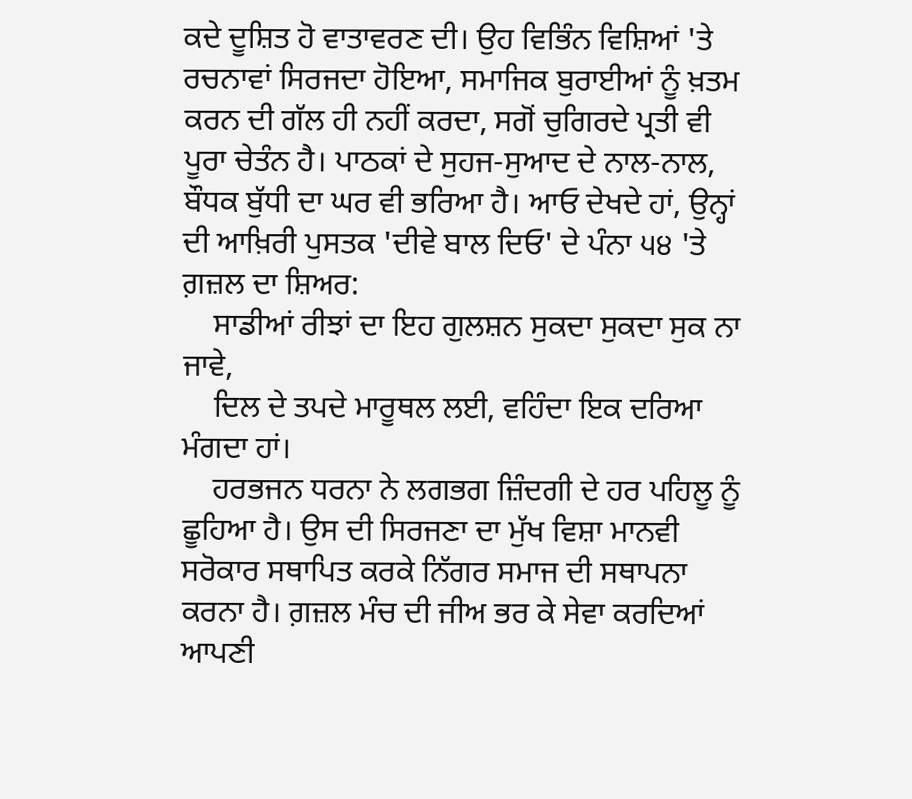ਕਦੇ ਦੂਸ਼ਿਤ ਹੋ ਵਾਤਾਵਰਣ ਦੀ। ਉਹ ਵਿਭਿੰਨ ਵਿਸ਼ਿਆਂ 'ਤੇ ਰਚਨਾਵਾਂ ਸਿਰਜਦਾ ਹੋਇਆ, ਸਮਾਜਿਕ ਬੁਰਾਈਆਂ ਨੂੰ ਖ਼ਤਮ ਕਰਨ ਦੀ ਗੱਲ ਹੀ ਨਹੀਂ ਕਰਦਾ, ਸਗੋਂ ਚੁਗਿਰਦੇ ਪ੍ਰਤੀ ਵੀ ਪੂਰਾ ਚੇਤੰਨ ਹੈ। ਪਾਠਕਾਂ ਦੇ ਸੁਹਜ-ਸੁਆਦ ਦੇ ਨਾਲ-ਨਾਲ, ਬੌਧਕ ਬੁੱਧੀ ਦਾ ਘਰ ਵੀ ਭਰਿਆ ਹੈ। ਆਓ ਦੇਖਦੇ ਹਾਂ, ਉਨ੍ਹਾਂ ਦੀ ਆਖ਼ਿਰੀ ਪੁਸਤਕ 'ਦੀਵੇ ਬਾਲ ਦਿਓ' ਦੇ ਪੰਨਾ ੫੪ 'ਤੇ ਗ਼ਜ਼ਲ ਦਾ ਸ਼ਿਅਰ:
    ਸਾਡੀਆਂ ਰੀਝਾਂ ਦਾ ਇਹ ਗੁਲਸ਼ਨ ਸੁਕਦਾ ਸੁਕਦਾ ਸੁਕ ਨਾ ਜਾਵੇ,
    ਦਿਲ ਦੇ ਤਪਦੇ ਮਾਰੂਥਲ ਲਈ, ਵਹਿੰਦਾ ਇਕ ਦਰਿਆ ਮੰਗਦਾ ਹਾਂ।
    ਹਰਭਜਨ ਧਰਨਾ ਨੇ ਲਗਭਗ ਜ਼ਿੰਦਗੀ ਦੇ ਹਰ ਪਹਿਲੂ ਨੂੰ ਛੂਹਿਆ ਹੈ। ਉਸ ਦੀ ਸਿਰਜਣਾ ਦਾ ਮੁੱਖ ਵਿਸ਼ਾ ਮਾਨਵੀ ਸਰੋਕਾਰ ਸਥਾਪਿਤ ਕਰਕੇ ਨਿੱਗਰ ਸਮਾਜ ਦੀ ਸਥਾਪਨਾ ਕਰਨਾ ਹੈ। ਗ਼ਜ਼ਲ ਮੰਚ ਦੀ ਜੀਅ ਭਰ ਕੇ ਸੇਵਾ ਕਰਦਿਆਂ ਆਪਣੀ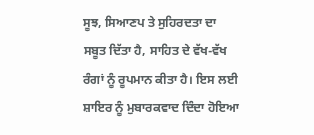ਸੂਝ, ਸਿਆਣਪ ਤੇ ਸੁਹਿਰਦਤਾ ਦਾ ਸਬੂਤ ਦਿੱਤਾ ਹੈ, ਸਾਹਿਤ ਦੇ ਵੱਖ-ਵੱਖ ਰੰਗਾਂ ਨੂੰ ਰੂਪਮਾਨ ਕੀਤਾ ਹੈ। ਇਸ ਲਈ ਸ਼ਾਇਰ ਨੂੰ ਮੁਬਾਰਕਵਾਦ ਦਿੰਦਾ ਹੋਇਆ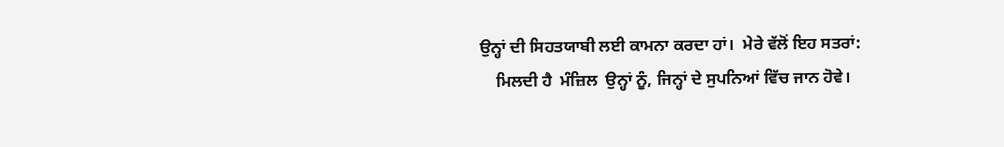ਉਨ੍ਹਾਂ ਦੀ ਸਿਹਤਯਾਬੀ ਲਈ ਕਾਮਨਾ ਕਰਦਾ ਹਾਂ।  ਮੇਰੇ ਵੱਲੋਂ ਇਹ ਸਤਰਾਂ:
    ਮਿਲਦੀ ਹੈ  ਮੰਜ਼ਿਲ  ਉਨ੍ਹਾਂ ਨੂੰ, ਜਿਨ੍ਹਾਂ ਦੇ ਸੁਪਨਿਆਂ ਵਿੱਚ ਜਾਨ ਹੋਵੇ।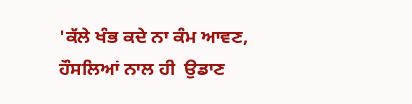'ਕੱਲੇ ਖੰਭ ਕਦੇ ਨਾ ਕੰਮ ਆਵਣ, ਹੌਸਲਿਆਂ ਨਾਲ ਹੀ  ਉਡਾਣ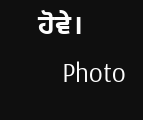ਹੋਵੇ।
    Photo